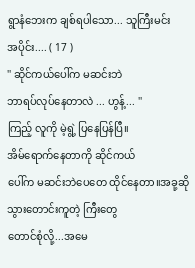ရွာနံဘေးက ချစ်ရပါသော... သူကြီးမင်း
အပိုင်း.... ( 17 )
'' ဆိုင်ကယ်ပေါ်က မဆင်းဘဲ
ဘာရပ်လုပ်နေတာလဲ ... ဟွန့်... ''
ကြည့် လူကို မဲ့ရွဲ့ ပြနေပြန်ပြီ။
အိမ်ရောက်နေတာကို ဆိုင်ကယ်
ပေါ်က မဆင်းဘဲပေတေ ထိုင်နေတာ။အခု့ဆို သွားတောင်းကူတဲ့ ကြီးတွေ
တောင်စုံလို့...အမေ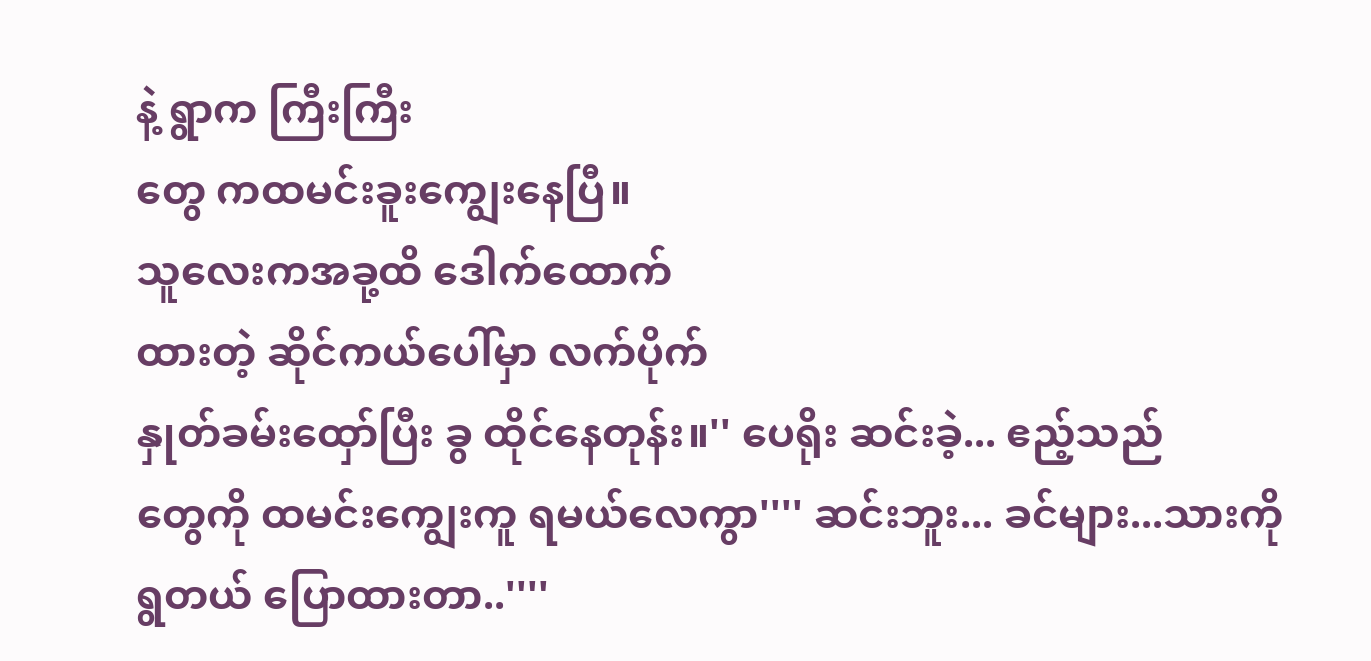နဲ့ ရွာက ကြီးကြီး
တွေ ကထမင်းခူးကျွေးနေပြီ။
သူလေးကအခု့ထိ ဒေါက်ထောက်
ထားတဲ့ ဆိုင်ကယ်ပေါ်မှာ လက်ပိုက်
နှုတ်ခမ်းထှော်ပြီး ခွ ထိုင်နေတုန်း။'' ပေရိုး ဆင်းခဲ့... ဧည့်သည်
တွေကို ထမင်းကျွေးကူ ရမယ်လေကွာ'''' ဆင်းဘူး... ခင်များ...သားကို
ရွတယ် ပြောထားတာ..''''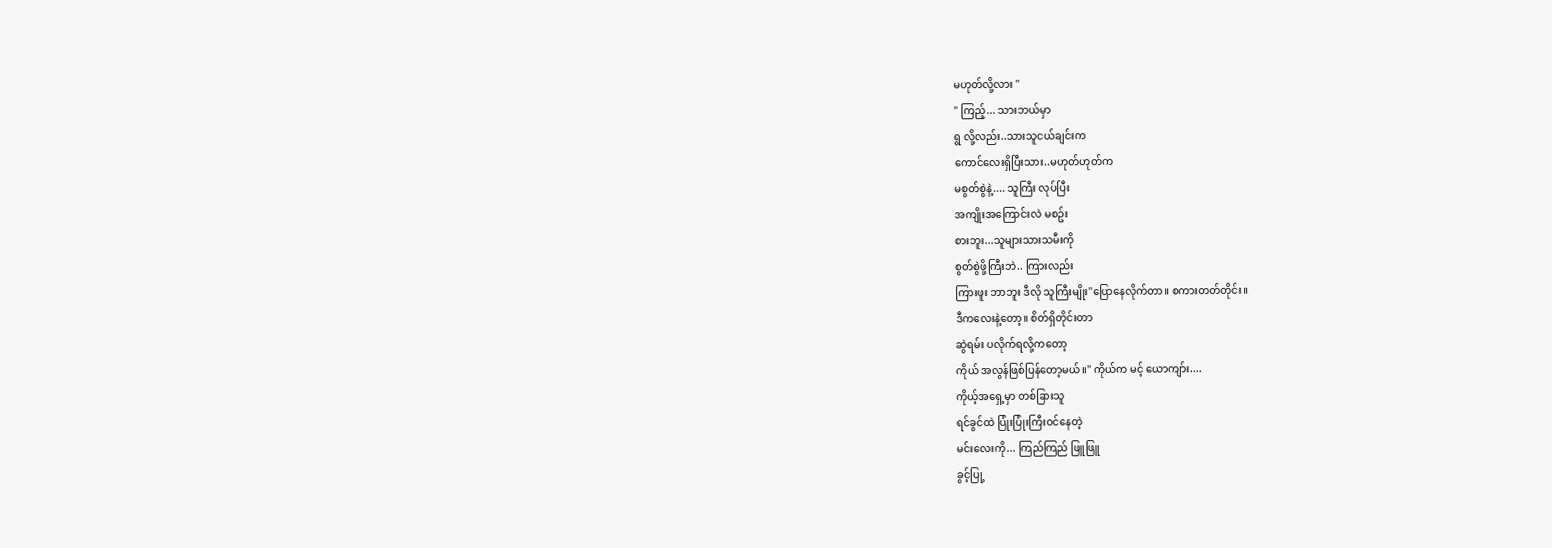မဟုတ်လို့လား ''
'' ကြည့်... သားဘယ်မှာ
ရွ လို့လည်း..သားသူငယ်ချင်းက
ကောင်လေးရှိပြီးသား..မဟုတ်ဟုတ်က
မစွတ်စွဲနဲ့.... သူကြီး လုပ်ပြီး
အကျိုးအကြောင်းလဲ မစဥ်း
စားဘူး...သူများသားသမီးကို
စွတ်စွဲဖို့ကြီးဘဲ.. ကြားလည်း
ကြားဖူး ဘာဘူး ဒီလို သူကြီးမျိုး''ပြောနေလိုက်တာ။ စကားတတ်တိုင်း။
ဒီကလေးနဲ့တော့။ စိတ်ရှိတိုင်းတာ
ဆွဲရမ်း ပလိုက်ရလို့ကတော့
ကိုယ် အလွန်ဖြစ်ပြန်တော့မယ်။'' ကိုယ်က မင့် ယောကျာ်း....
ကိုယ့်အရှေ့မှာ တစ်ခြားသူ
ရင်ခွင်ထဲ ပြုံးပြုံးကြီးဝင်နေတဲ့
မင်းလေးကို... ကြည်ကြည် ဖြူဖြူ
ခွင့်ပြု့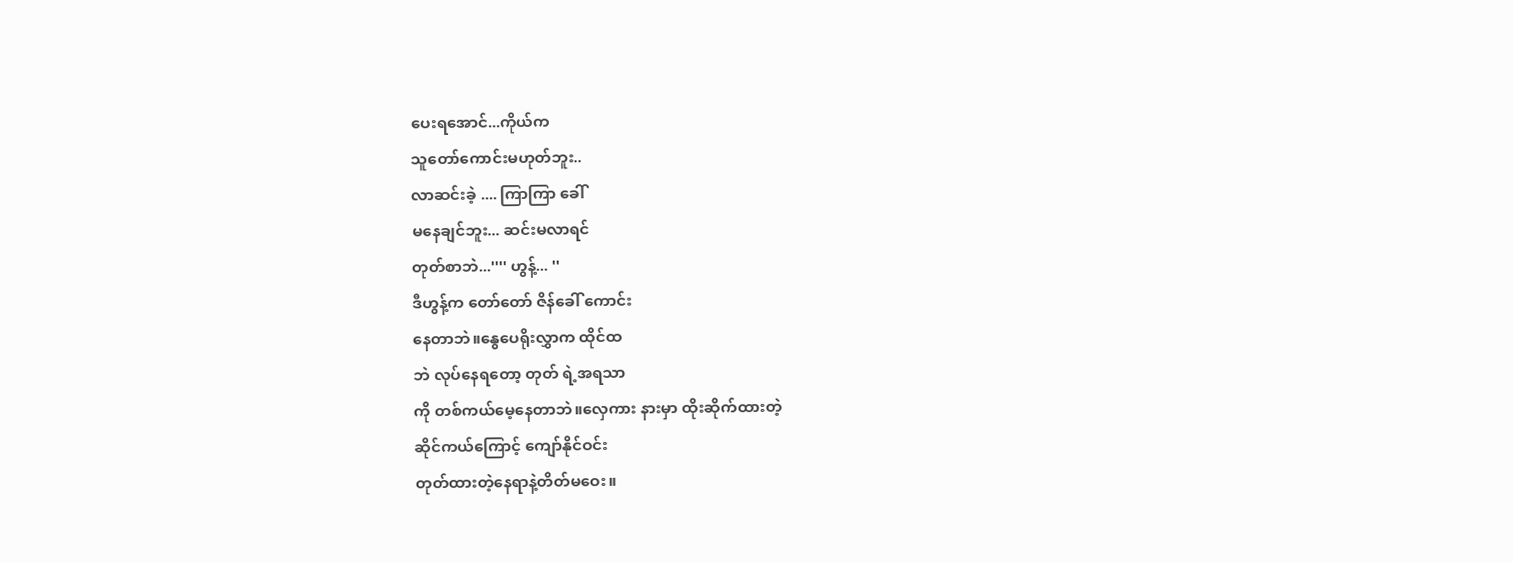ပေးရအောင်...ကိုယ်က
သူတော်ကောင်းမဟုတ်ဘူး..
လာဆင်းခဲ့ .... ကြာကြာ ခေါ်
မနေချင်ဘူး... ဆင်းမလာရင်
တုတ်စာဘဲ...'''' ဟွန့်... ''
ဒီဟွန့်က တော်တော် ဇိန်ခေါ် ကောင်း
နေတာဘဲ။နွေပေရိုးလွှာက ထိုင်ထ
ဘဲ လုပ်နေရတော့ တုတ် ရဲ့အရသာ
ကို တစ်ကယ်မေ့နေတာဘဲ။လှေကား နားမှာ ထိုးဆိုက်ထားတဲ့
ဆိုင်ကယ်ကြောင့် ကျော်နိုင်ဝင်း
တုတ်ထားတဲ့နေရာနဲ့တိတ်မဝေး။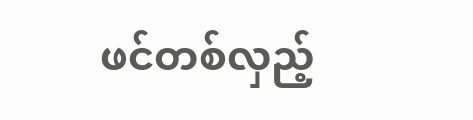ဖင်တစ်လှည့်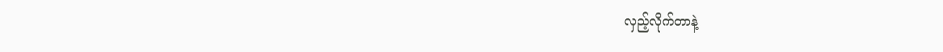လှည့်လိုက်တာနဲ့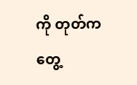ကို တုတ်ကတွေ့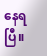နေရပြီ။